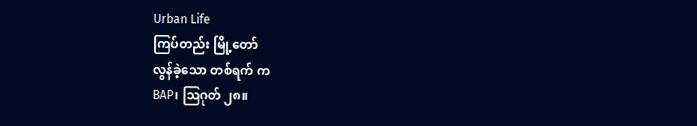Urban Life
ကြပ်တည်း မြို့တော်
လွန်ခဲ့သော တစ်ရက် က
BAP၊ ဩဂုတ် ၂၈။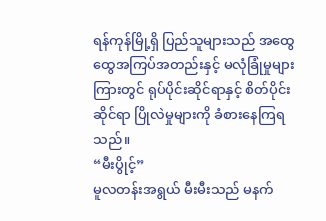ရန်ကုန်မြို့ရှိ ပြည်သူများသည် အထွေထွေအကြပ်အတည်းနှင့် မလုံခြုံမှုများကြားတွင် ရုပ်ပိုင်းဆိုင်ရာနှင့် စိတ်ပိုင်းဆိုင်ရာ ပြိုလဲမှုများကို ခံစားနေကြရသည်။
“မီးပွိုင့်”
မူလတန်းအရွယ် မီးမီးသည် မနက်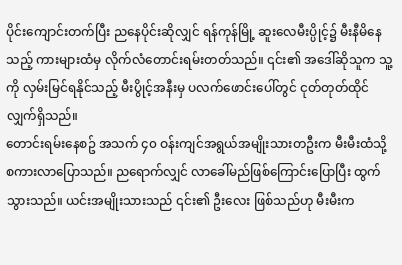ပိုင်းကျောင်းတက်ပြီး ညနေပိုင်းဆိုလျှင် ရန်ကုန်မြို့ ဆူးလေမီးပ္ပိုင့်၌ မီးနီမိနေသည့် ကားများထံမှ လိုက်လံတောင်းရမ်းတတ်သည်။ ၎င်း၏ အဒေါ်ဆိုသူက သူ့ကို လှမ်းမြင်ရနိုင်သည့် မီးပွိုင့်အနီးမှ ပလက်ဖောင်းပေါ်တွင် ငုတ်တုတ်ထိုင်လျှက်ရှိသည်။
တောင်းရမ်းနေစဥ် အသက် ၄၀ ဝန်းကျင်အရွယ်အမျိုးသားတဦးက မီးမီးထံသို့ စကားလာပြောသည်။ ညရောက်လျှင် လာခေါ်မည်ဖြစ်ကြောင်းပြောပြီး ထွက်သွားသည်။ ယင်းအမျိုးသားသည် ၎င်း၏ ဦးလေး ဖြစ်သည်ဟု မီးမီးက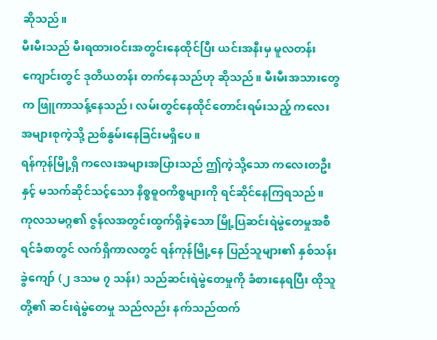ဆိုသည်။
မီးမီးသည် မီးရထားဝင်းအတွင်းနေထိုင်ပြီး ယင်းအနီးမှ မူလတန်းကျောင်းတွင် ဒုတိယတန်း တက်နေသည်ဟု ဆိုသည်။ မီးမီးအသားတွေက ဖြူကာသန့်နေသည်၊ လမ်းတွင်နေထိုင်တောင်းရမ်းသည့် ကလေးအများစုကဲ့သို့ ညစ်နွမ်းနေခြင်းမရှိပေ။
ရန်ကုန်မြို့ရှိ ကလေးအများအပြားသည် ဤကဲ့သို့သော ကလေးတဦးနှင့် မသက်ဆိုင်သင့်သော နိစ္စဓူဝကိစ္စများကို ရင်ဆိုင်နေကြရသည်။
ကုလသမဂ္ဂ၏ ဇွန်လအတွင်းထွက်ရှိခဲ့သော မြို့ပြဆင်းရဲမွဲတေမှုအစီရင်ခံစာတွင် လက်ရှိကာလတွင် ရန်ကုန်မြို့နေ ပြည်သူများ၏ နှစ်သန်းခွဲကျော် (၂ ဒသမ ၇ သန်း) သည်ဆင်းရဲမွဲတေမှုကို ခံစားနေရပြီး ထိုသူတို့၏ ဆင်းရဲမွဲတေမှု သည်လည်း နက်သည်ထက်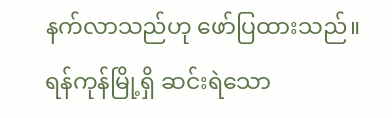နက်လာသည်ဟု ဖော်ပြထားသည်။
ရန်ကုန်မြို့ရှိ ဆင်းရဲသော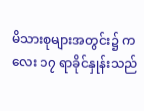မိသားစုများအတွင်း၌ ကလေး ၁၇ ရာခိုင်နှုန်းသည်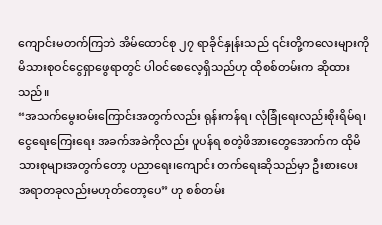ကျောင်းမတက်ကြဘဲ အိမ်ထောင်စု ၂၇ ရာခိုင်နှုန်းသည် ၎င်းတို့ကလေးများကို မိသားစုဝင်ငွေရှာဖွေရာတွင် ပါဝင်စေလေ့ရှိသည်ဟု ထိုစစ်တမ်းက ဆိုထားသည်။
“အသက်မွေးဝမ်းကြောင်းအတွက်လည်း ရုန်းကန်ရ၊ လုံခြုံရေးလည်းစိုးရိမ်ရ၊ ငွေရေးကြေးရေး အခက်အခဲကိုလည်း ပူပန်ရ စတဲ့ဖိအားတွေအောက်က ထိုမိသားစုများအတွက်တော့ ပညာရေး၊ကျောင်း တက်ရေးဆိုသည်မှာ ဦးစားပေး အရာတခုလည်းမဟုတ်တော့ပေ” ဟု စစ်တမ်း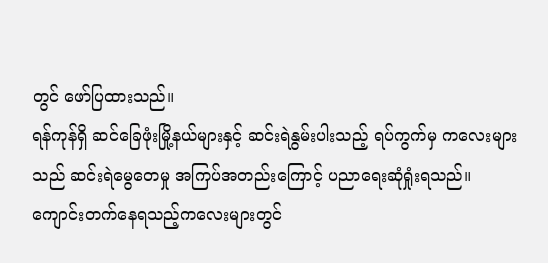တွင် ဖော်ပြထားသည်။
ရန်ကုန်ရှိ ဆင်ခြေဖုံးမြို့နယ်များနှင့် ဆင်းရဲနွမ်းပါးသည့် ရပ်ကွက်မှ ကလေးများသည် ဆင်းရဲမွေတေမှု အကြပ်အတည်းကြောင့် ပညာရေးဆုံရှုံးရသည်။ ကျောင်းတက်နေရသည့်ကလေးများတွင်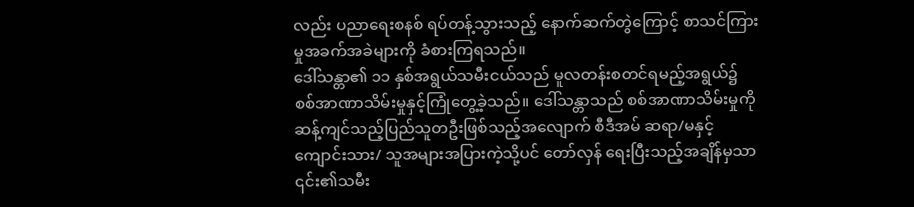လည်း ပညာရေးစနစ် ရပ်တန့်သွားသည့် နောက်ဆက်တွဲကြောင့် စာသင်ကြားမှုအခက်အခဲများကို ခံစားကြရသည်။
ဒေါ်သန္တာ၏ ၁၁ နှစ်အရွယ်သမီးငယ်သည် မူလတန်းစတင်ရမည့်အရွယ်၌ စစ်အာဏာသိမ်းမှုနှင့်ကြုံတွေ့ခဲ့သည်။ ဒေါ်သန္တာသည် စစ်အာဏာသိမ်းမှုကို ဆန့်ကျင်သည့်ပြည်သူတဦးဖြစ်သည့်အလျောက် စီဒီအမ် ဆရာ/မနှင့် ကျောင်းသား/ သူအများအပြားကဲ့သို့ပင် တော်လှန် ရေးပြီးသည့်အချိန်မှသာ ၎င်း၏သမီး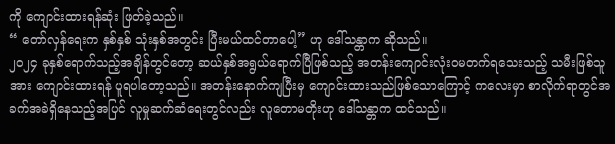ကို ကျောင်းထားရန်ဆုံး ဖြတ်ခဲ့သည်။
“ တော်လှန်ရေးက နှစ်နှစ် သုံးနှစ်အတွင်း ပြီးမယ်ထင်တာပေါ့” ဟု ဒေါ်သန္တာက ဆိုသည်။
၂၀၂၄ ခုနှစ်ရောက်သည့်အချိန်တွင်တော့ ဆယ်နှစ်အရွယ်ရောက်ပြီဖြစ်သည့် အတန်းကျောင်းလုံးဝမတက်ရသေးသည့် သမီးဖြစ်သူအား ကျောင်းထားရန် ပူရပါတော့သည်။ အတန်းနောက်ကျပြီးမှ ကျောင်းထားသည်ဖြစ်သောကြောင့် ကလေးမှာ စာလိုက်ရာတွင်အခက်အခဲရှိနေသည့်အပြင် လူမှုဆက်ဆံရေးတွင်လည်း လူတောမတိုးဟု ဒေါ်သန္တာက ထင်သည်။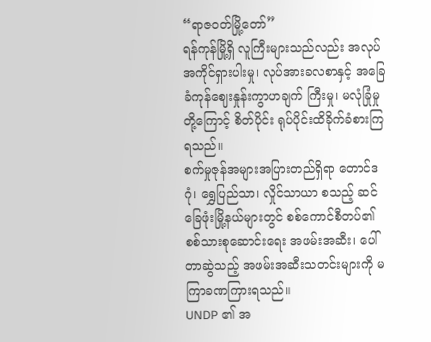“ရာဇဝတ်မြို့တော်”
ရန်ကုန်မြို့ရှိ လူကြီးများသည်လည်း အလုပ်အကိုင်ရှားပါးမှု၊ လုပ်အားခလစာနှင့် အခြေခံကုန်ဈေးနှုန်းကွာဟချက် ကြီးမှု၊ မလုံခြုံမှုတို့ကြောင့် စိတ်ပိုင်း ရုပ်ပိုင်းထိခိုက်ခံစားကြရသည်။
စက်မှုဇုန်အများအပြားတည်ရှိရာ တောင်ဒဂုံ၊ ရွှေပြည်သာ၊ လှိုင်သာယာ စသည့် ဆင်ခြေဖုံးမြို့နယ်များတွင် စစ်ကောင်စီတပ်၏ စစ်သားစုဆောင်းရေး အဖမ်းအဆီး၊ ပေါ်တာဆွဲသည့် အဖမ်းအဆီးသတင်းများကို မကြာခဏကြားရသည်။
UNDP ၏ အ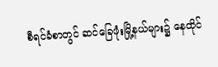စီရင်ခံစာတွင် ဆင်ခြေဖုံးမြို့နယ်များ၌ နေထိုင်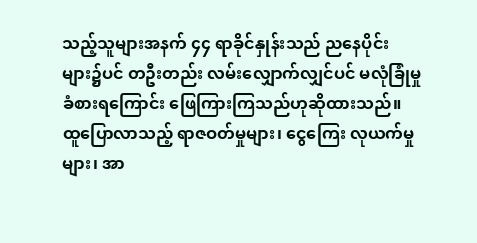သည့်သူများအနက် ၄၄ ရာခိုင်နှုန်းသည် ညနေပိုင်း များ၌ပင် တဦးတည်း လမ်းလျှောက်လျှင်ပင် မလုံခြုံမှုခံစားရကြောင်း ဖြေကြားကြသည်ဟုဆိုထားသည်။
ထူပြောလာသည့် ရာဇဝတ်မှုများ၊ ငွေကြေး လုယက်မှုများ၊ အာ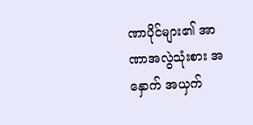ဏာပိုင်များ၏ အာဏာအလွဲသုံးစား အနှောက် အယှက်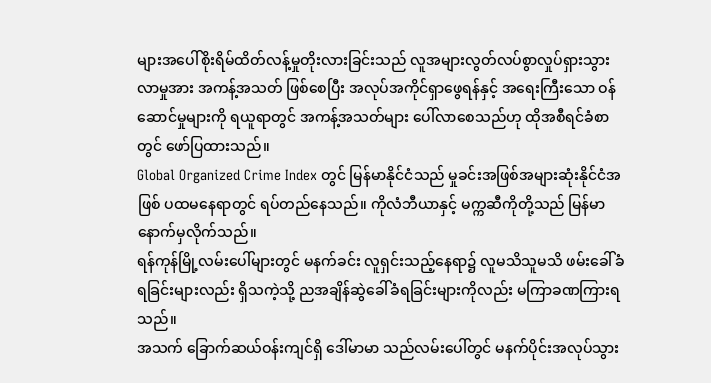များအပေါ်စိုးရိမ်ထိတ်လန့်မှုတိုးလားခြင်းသည် လူအများလွတ်လပ်စွာလှုပ်ရှားသွားလာမှုအား အကန့်အသတ် ဖြစ်စေပြီး အလုပ်အကိုင်ရှာဖွေရန်နှင့် အရေးကြီးသော ဝန်ဆောင်မှုများကို ရယူရာတွင် အကန့်အသတ်များ ပေါ်လာစေသည်ဟု ထိုအစီရင်ခံစာတွင် ဖော်ပြထားသည်။
Global Organized Crime Index တွင် မြန်မာနိုင်ငံသည် မှုခင်းအဖြစ်အများဆုံးနိုင်ငံအဖြစ် ပထမနေရာတွင် ရပ်တည်နေသည်။ ကိုလံဘီယာနှင့် မက္ကဆီကိုတို့သည် မြန်မာနောက်မှလိုက်သည်။
ရန်ကုန်မြို့လမ်းပေါ်များတွင် မနက်ခင်း လူရှင်းသည့်နေရာ၌ လူမသိသူမသိ ဖမ်းခေါ်ခံရခြင်းများလည်း ရှိသကဲ့သို့ ညအချိန်ဆွဲခေါ်ခံရခြင်းများကိုလည်း မကြာခဏကြားရသည်။
အသက် ခြောက်ဆယ်ဝန်းကျင်ရှိ ဒေါ်မာမာ သည်လမ်းပေါ်တွင် မနက်ပိုင်းအလုပ်သွား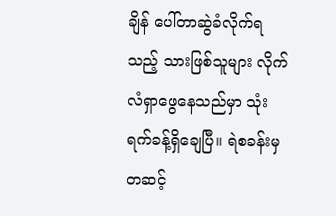ချိန် ပေါ်တာဆွဲခံလိုက်ရသည့် သားဖြစ်သူများ လိုက်လံရှာဖွေနေသည်မှာ သုံးရက်ခန့်ရှိချေပြီ။ ရဲစခန်းမှ တဆင့်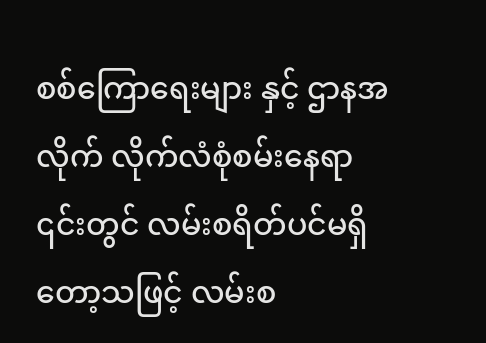စစ်ကြောရေးများ နှင့် ဌာနအလိုက် လိုက်လံစုံစမ်းနေရာ ၎င်းတွင် လမ်းစရိတ်ပင်မရှိတော့သဖြင့် လမ်းစ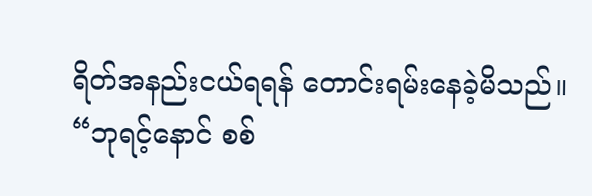ရိတ်အနည်းငယ်ရရန် တောင်းရမ်းနေခဲ့မိသည်။
“ဘုရင့်နောင် စစ်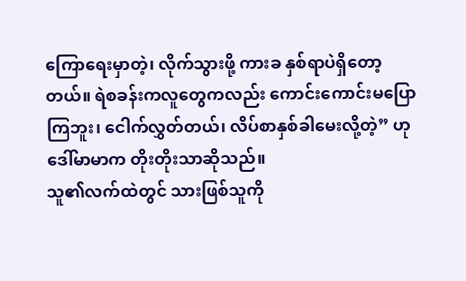ကြောရေးမှာတဲ့၊ လိုက်သွားဖို့ ကားခ နှစ်ရာပဲရှိတော့တယ်။ ရဲစခန်းကလူတွေကလည်း ကောင်းကောင်းမပြောကြဘူး၊ ငေါက်လွှတ်တယ်၊ လိပ်စာနှစ်ခါမေးလို့တဲ့” ဟု ဒေါ်မာမာက တိုးတိုးသာဆိုသည်။
သူ၏လက်ထဲတွင် သားဖြစ်သူကို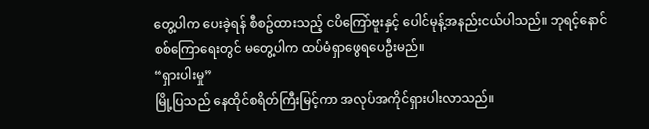တွေ့ပါက ပေးခဲ့ရန် စီစဥ်ထားသည့် ငပိကြော်ဗူးနှင့် ပေါင်မုန့်အနည်းငယ်ပါသည်။ ဘုရင့်နောင်စစ်ကြောရေးတွင် မတွေ့ပါက ထပ်မံရှာဖွေရပေဦးမည်။
“ရှားပါးမှု”
မြို့ပြသည် နေထိုင်စရိတ်ကြီးမြင့်ကာ အလုပ်အကိုင်ရှားပါးလာသည်။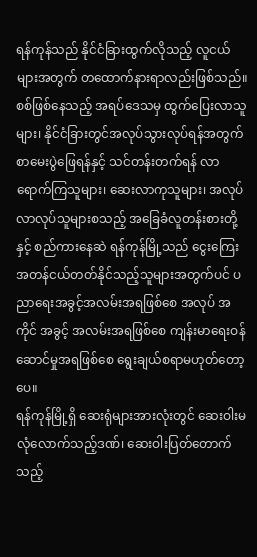ရန်ကုန်သည် နိုင်ငံခြားထွက်လိုသည့် လူငယ်များအတွက် တထောက်နားရာလည်းဖြစ်သည်။ စစ်ဖြစ်နေသည့် အရပ်ဒေသမှ ထွက်ပြေးလာသူများ၊ နိုင်ငံခြားတွင်အလုပ်သွားလုပ်ရန်အတွက် စာမေးပွဲဖြေရန်နှင့် သင်တန်းတက်ရန် လာရောက်ကြသူများ၊ ဆေးလာကုသူများ၊ အလုပ်လာလုပ်သူများစသည့် အခြေခံလူတန်းစားတို့နှင့် စည်ကားနေဆဲ ရန်ကုန်မြို့သည် ငွေးကြေးအတန်ငယ်တတ်နိုင်သည့်သူများအတွက်ပင် ပညာရေးအခွင့်အလမ်းအရဖြစ်စေ အလုပ် အကိုင် အခွင့် အလမ်းအရဖြစ်စေ ကျန်းမာရေးဝန်ဆောင်မှုအရဖြစ်စေ ရွေးချယ်စရာမဟုတ်တော့ပေ။
ရန်ကုန်မြို့ရှိ ဆေးရုံများအားလုံးတွင် ဆေးဝါးမလုံလောက်သည့်ဒဏ်၊ ဆေးဝါးပြတ်တောက်သည့်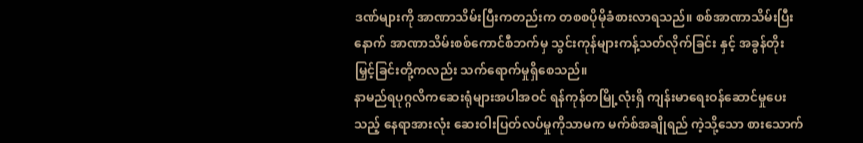ဒဏ်များကို အာဏာသိမ်းပြီးကတည်းက တစစပိုမိုခံစားလာရသည်။ စစ်အာဏာသိမ်းပြီးနောက် အာဏာသိမ်းစစ်ကောင်စီဘက်မှ သွင်းကုန်များကန့်သတ်လိုက်ခြင်း နှင့် အခွန်တိုးမြှင့်ခြင်းတို့ကလည်း သက်ရောက်မှုရှိစေသည်။
နာမည်ရပုဂ္ဂလိကဆေးရုံများအပါအဝင် ရန်ကုန်တမြို့လုံးရှိ ကျန်းမာရေးဝန်ဆောင်မှုပေးသည့် နေရာအားလုံး ဆေးဝါးပြတ်လပ်မှုကိုသာမက မက်စ်အချိုရည် ကဲ့သို့သော စားသောက်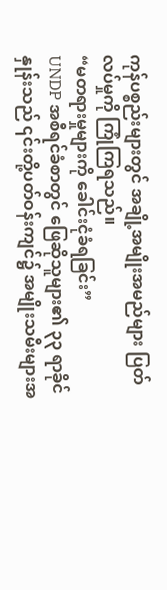ကုန်ပစ္စည်းများတွင် အချို့အမျိုးအမည်များ ပြတ်လပ်မှုကို ကြုံကြရသည်။
“မတရားမှုများကို ခေါင်းငုံခံရခြင်း”
UNDP အစီရင်ခံစာတွင် ဖြေဆိုသူများ၏ ၃၃ ရာခိုင်နှုန်းသည် ၎င်းတို့ပတ်ဝန်းကျင်၌ အမျိုးသမီးများအ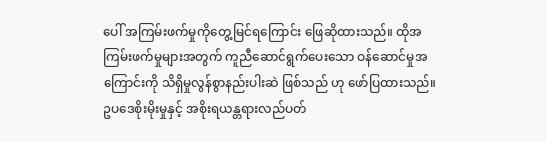ပေါ် အကြမ်းဖက်မှုကိုတွေ့မြင်ရကြောင်း ဖြေဆိုထားသည်။ ထိုအကြမ်းဖက်မှုများအတွက် ကူညီဆောင်ရွက်ပေးသော ဝန်ဆောင်မှုအကြောင်းကို သိရှိမှုလွန်စွာနည်းပါးဆဲ ဖြစ်သည် ဟု ဖော်ပြထားသည်။
ဥပဒေစိုးမိုးမှုနှင့် အစိုးရယန္တရားလည်ပတ်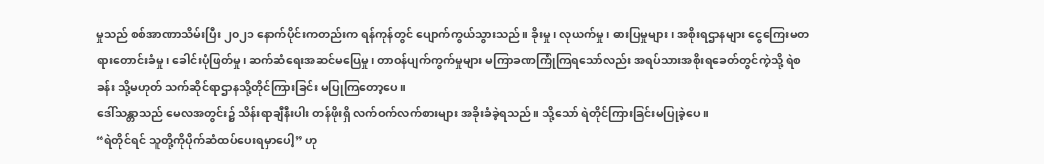မှုသည် စစ်အာဏာသိမ်းပြီး ၂၀၂၁ နောက်ပိုင်းကတည်းက ရန်ကုန်တွင် ပျောက်ကွယ်သွားသည်။ ခိုးမှု၊ လုယက်မှု၊ ဓားပြမှုများ၊ အစိုးရဌာနများ ငွေကြေးမတရားတောင်းခံမှု၊ ခေါင်းပုံဖြတ်မှု၊ ဆက်ဆံရေးအဆင်မပြေမှု၊ တာဝန်ပျက်ကွက်မှုများ မကြာခဏကြုံကြရသော်လည်း အရပ်သားအစိုးရခေတ်တွင်ကဲ့သို့ ရဲစခန်း သို့မဟုတ် သက်ဆိုင်ရာဌာနသို့တိုင်ကြားခြင်း မပြုကြတော့ပေ။
ဒေါ်သန္တာသည် မေလအတွင်း၌ သိန်းရာချီနီးပါး တန်ဖိုးရှိ လက်ဝက်လက်စားများ အခိုးခံခဲ့ရသည်။ သို့သော် ရဲတိုင်ကြားခြင်းမပြုခဲ့ပေ။
“ရဲတိုင်ရင် သူတို့ကိုပိုက်ဆံထပ်ပေးရမှာပေါ့” ဟု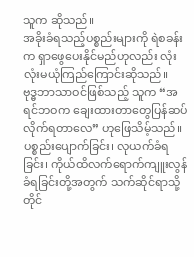သူက ဆိုသည်။
အခိုးခံရသည့်ပစ္စည်းများကို ရဲစခန်းက ရှာဖွေပေးနိုင်မည်ဟုလည်း လုံးလုံးမယုံကြည်ကြောင်းဆိုသည်။
ဗုဒ္ဓဘာသာဝင်ဖြစ်သည့် သူက “အရင်ဘဝက ချေးထားတာတွေပြန်ဆပ်လိုက်ရတာလေ” ဟုဖြေသိမ့်သည်။
ပစ္စည်းပျောက်ခြင်း၊ လုယက်ခံရခြင်း၊ ကိုယ်ထိလက်ရောက်ကျူးလွန်ခံရခြင်းတို့အတွက် သက်ဆိုင်ရာသို့ တိုင်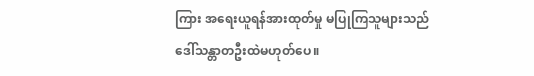ကြား အရေးယူရန်အားထုတ်မှု မပြုကြသူများသည် ဒေါ်သန္တာတဦးထဲမဟုတ်ပေ။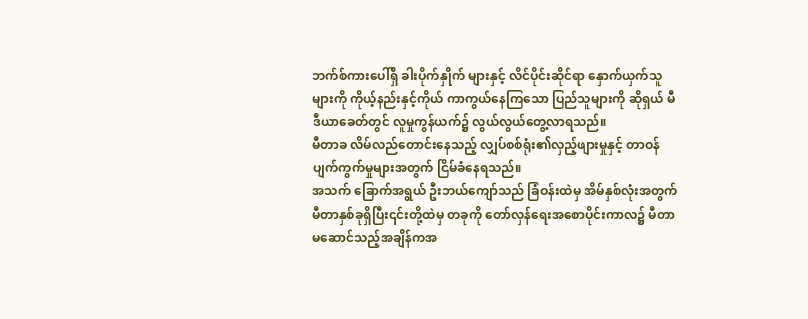ဘက်စ်ကားပေါ်ရှိ ခါးပိုက်နှိုက် များနှင့် လိင်ပိုင်းဆိုင်ရာ နှောက်ယှက်သူများကို ကိုယ့်နည်းနှင့်ကိုယ် ကာကွယ်နေကြသော ပြည်သူများကို ဆိုရှယ် မီဒီယာခေတ်တွင် လူမှုကွန်ယက်၌ လွယ်လွယ်တွေ့လာရသည်။
မီတာခ လိမ်လည်တောင်းနေသည့် လျှပ်စစ်ရုံး၏လှည့်ဖျားမှုနှင့် တာဝန်ပျက်ကွက်မှုများအတွက် ငြိမ်ခံနေရသည်။
အသက် ခြောက်အရွယ် ဦးဘယ်ကျော်သည် ခြံဝန်းထဲမှ အိမ်နှစ်လုံးအတွက် မီတာနှစ်ခုရှိပြီး၎င်းတို့ထဲမှ တခုကို တော်လှန်ရေးအစောပိုင်းကာလ၌ မီတာမဆောင်သည့်အချိန်ကအ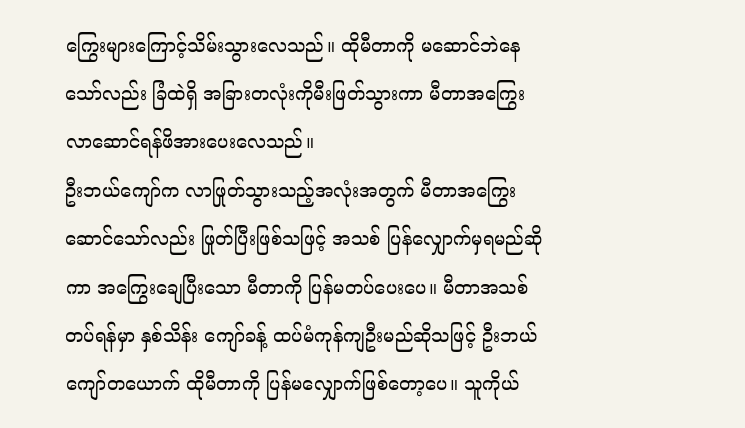ကြွေးများကြောင့်သိမ်းသွားလေသည်။ ထိုမီတာကို မဆောင်ဘဲနေသော်လည်း ခြံထဲရှိ အခြားတလုံးကိုမီးဖြတ်သွားကာ မီတာအကြွေးလာဆောင်ရန်ဖိအားပေးလေသည်။
ဦးဘယ်ကျော်က လာဖြုတ်သွားသည့်အလုံးအတွက် မီတာအကြွေးဆောင်သော်လည်း ဖြုတ်ပြီးဖြစ်သဖြင့် အသစ် ပြန်လျှောက်မှရမည်ဆိုကာ အကြွေးချေပြီးသော မီတာကို ပြန်မတပ်ပေးပေ။ မီတာအသစ်တပ်ရန်မှာ နှစ်သိန်း ကျော်ခန့် ထပ်မံကုန်ကျဦးမည်ဆိုသဖြင့် ဦးဘယ်ကျော်တယောက် ထိုမီတာကို ပြန်မလျှောက်ဖြစ်တော့ပေ။ သူကိုယ်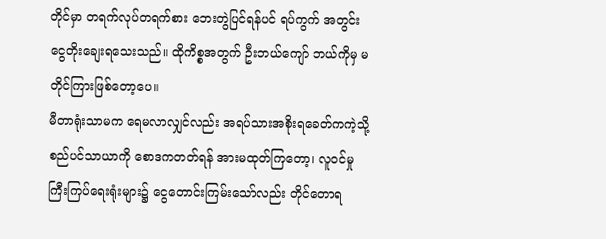တိုင်မှာ တရက်လုပ်တရက်စား ဘေးတွဲပြင်ရန်ပင် ရပ်ကွက် အတွင်း ငွေတိုးချေးရသေးသည်။ ထိုကိစ္စအတွက် ဦးဘယ်ကျော် ဘယ်ကိုမှ မတိုင်ကြားဖြစ်တော့ပေ။
မီတာရုံးသာမက ရေမလာလျှင်လည်း အရပ်သားအစိုးရခေတ်ကကဲ့သို့ စည်ပင်သာယာကို စောဒကတတ်ရန် အားမထုတ်ကြတော့၊ လူဝင်မှုကြီးကြပ်ရေးရုံးများ၌ ငွေတောင်းကြမ်းသော်လည်း တိုင်တောရ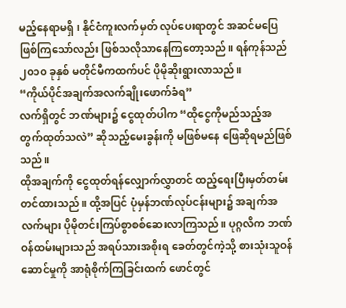မည့်နေရာမရှိ၊ နိုင်ငံကူးလက်မှတ် လုပ်ပေးရာတွင် အဆင်မပြေဖြစ်ကြသော်လည်း ဖြစ်သလိုသာနေကြတော့သည်။ ရန်ကုန်သည် ၂၀၁၀ ခုနှစ် မတိုင်မီကထက်ပင် ပိုမိုဆိုးရွားလာသည်။
“ကိုယ်ပိုင်အချက်အလက်ချိုးဖောက်ခံရ”
လက်ရှိတွင် ဘဏ်များ၌ ငွေထုတ်ပါက “ထိုငွေကိုမည်သည့်အတွက်ထုတ်သလဲ” ဆိုသည့်မေးခွန်းကို မဖြစ်မနေ ဖြေဆိုရမည်ဖြစ်သည်။
ထိုအချက်ကို ငွေထုတ်ရန်လျှောက်လွှာတင် ထည့်ရေးပြီးမှတ်တမ်းတင်ထားသည်။ ထို့အပြင် ပုံမှန်ဘဏ်လုပ်ငန်းများ၌ အချက်အလက်များ ပိုမိုတင်းကြပ်စွာစစ်ဆေးလာကြသည်။ ပုဂ္ဂလိက ဘဏ်ဝန်ထမ်းများသည် အရပ်သားအစိုးရ ခေတ်တွင်ကဲ့သို့ စားသုံးသူဝန်ဆောင်မှုကို အာရုံစိုက်ကြခြင်းထက် ဖောင်တွင်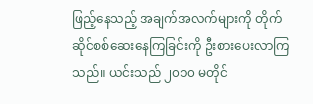ဖြည့်နေသည့် အချက်အလက်များကို တိုက်ဆိုင်စစ်ဆေးနေကြခြင်းကို ဦးစားပေးလာကြသည်။ ယင်းသည် ၂၀၁၀ မတိုင်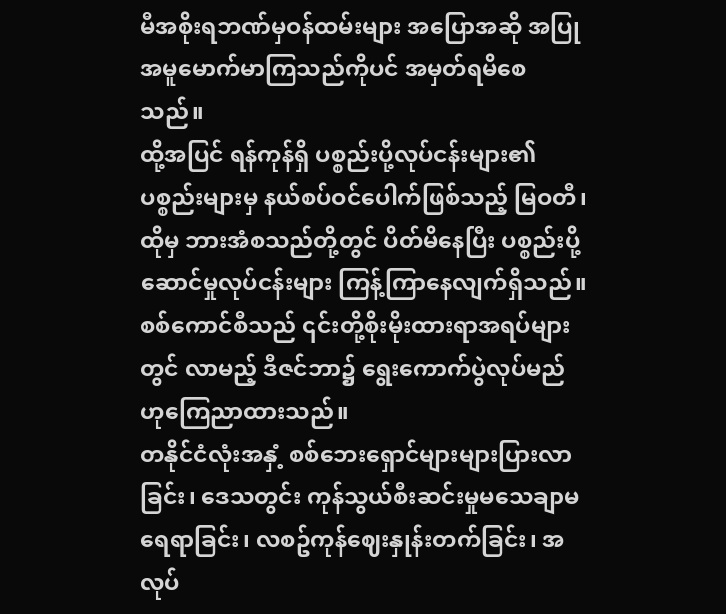မီအစိုးရဘဏ်မှဝန်ထမ်းများ အပြောအဆို အပြုအမူမောက်မာကြသည်ကိုပင် အမှတ်ရမိစေသည်။
ထို့အပြင် ရန်ကုန်ရှိ ပစ္စည်းပို့လုပ်ငန်းများ၏ ပစ္စည်းများမှ နယ်စပ်ဝင်ပေါက်ဖြစ်သည့် မြဝတီ၊ ထိုမှ ဘားအံစသည်တို့တွင် ပိတ်မိနေပြီး ပစ္စည်းပို့ဆောင်မှုလုပ်ငန်းများ ကြန့်ကြာနေလျက်ရှိသည်။ စစ်ကောင်စီသည် ၎င်းတို့စိုးမိုးထားရာအရပ်များတွင် လာမည့် ဒီဇင်ဘာ၌ ရွေးကောက်ပွဲလုပ်မည်ဟုကြေညာထားသည်။
တနိုင်ငံလုံးအနှံ့ စစ်ဘေးရှောင်များများပြားလာခြင်း၊ ဒေသတွင်း ကုန်သွယ်စီးဆင်းမှုမသေချာမရေရာခြင်း၊ လစဥ်ကုန်ဈေးနှုန်းတက်ခြင်း၊ အလုပ်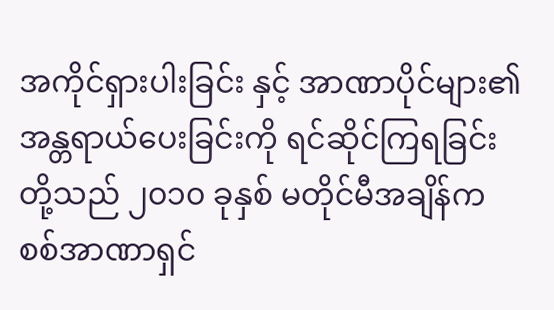အကိုင်ရှားပါးခြင်း နှင့် အာဏာပိုင်များ၏အန္တရာယ်ပေးခြင်းကို ရင်ဆိုင်ကြရခြင်း တို့သည် ၂၀၁၀ ခုနှစ် မတိုင်မီအချိန်က စစ်အာဏာရှင်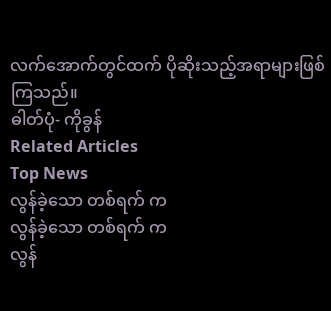လက်အောက်တွင်ထက် ပိုဆိုးသည့်အရာများဖြစ်ကြသည်။
ဓါတ်ပုံ- ကိုခွန်
Related Articles
Top News
လွန်ခဲ့သော တစ်ရက် က
လွန်ခဲ့သော တစ်ရက် က
လွန်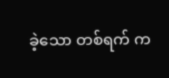ခဲ့သော တစ်ရက် က